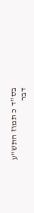בס"ד כ תמוז התש"ע
דבר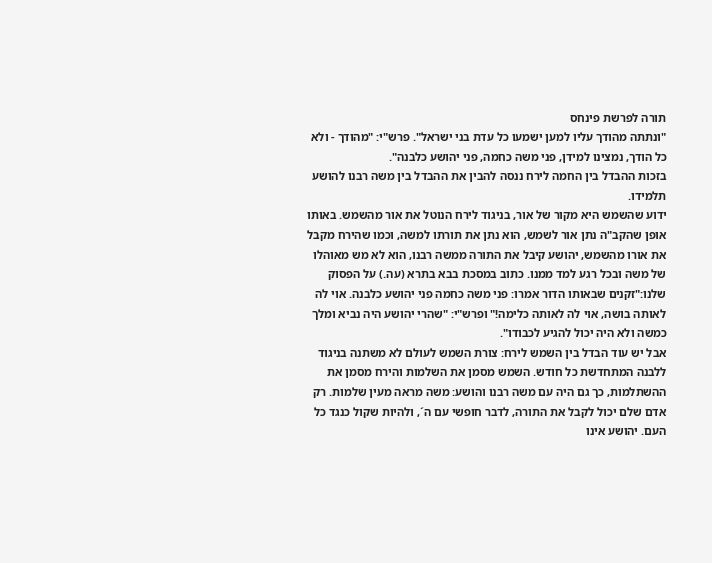תורה לפרשת פינחס
"ונתתה מהודך עליו למען ישמעו כל עדת בני ישראל". פרש"י: "מהודך - ולא כל הודך, נמצינו למידן, פני משה כחמה, פני יהושע כלבנה".
בזכות ההבדל בין החמה לירח ננסה להבין את ההבדל בין משה רבנו להושע תלמידו.
ידוע שהשמש היא מקור של אור, בניגוד לירח הנוטל את אור מהשמש. באותו אופן שהקב"ה נתן אור לשמש, הוא נתן את תורתו למשה, וכמו שהירח מקבל את אורו מהשמש, יהושע קיבל את התורה ממשה רבנו, הוא לא מש מאוהלו של משה ובכל רגע למד ממנו. כתוב במסכת בבא בתרא (עה.) על הפסוק שלנו:"זקנים שבאותו הדור אמרו: פני משה כחמה פני יהושע כלבנה. אוי לה לאותה בושה, אוי לה לאותה כלימה!" ופרש"י: "שהרי יהושע היה נביא ומלך כמשה ולא היה יכול להגיע לכבודו".
אבל יש עוד הבדל בין השמש לירח: צורת השמש לעולם לא משתנה בניגוד ללבנה המתחדשת כל חודש. השמש מסמן את השלמות והירח מסמן את ההשתלמות, כך גם היה עם משה רבנו והושע: משה מראה מעין שלמות. רק אדם שלם יכול לקבל את התורה, לדבר חופשי עם ה´, ולהיות שקול כנגד כל העם. יהושע אינו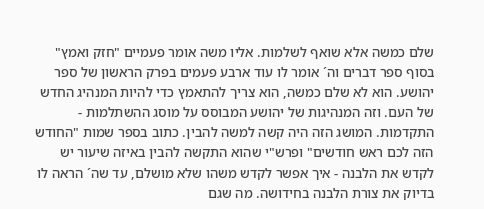שלם כמשה אלא שואף לשלמות. אליו משה אומר פעמיים "חזק ואמץ" בסוף ספר דברים וה´ אומר לו עוד ארבע פעמים בפרק הראשון של ספר יהושע. הוא לא שלם כמשה, הוא צריך להתאמץ כדי להיות המנהיג החדש של העם. וזה המנהיגות של יהושע המבוסס על מוסג ההשתלמות - התקדמות. המושג הזה היה קשה למשה להבין. כתוב בספר שמות "החודש הזה לכם ראש חודשים" ופרש"י שהוא התקשה להבין באיזה שיעור יש לקדש את הלבנה - איך אפשר לקדש משהו שלא מושלם, עד שה´ הראה לו בדיוק את צורת הלבנה בחידושה. מה שגם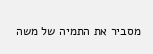מסביר את התמיה של משה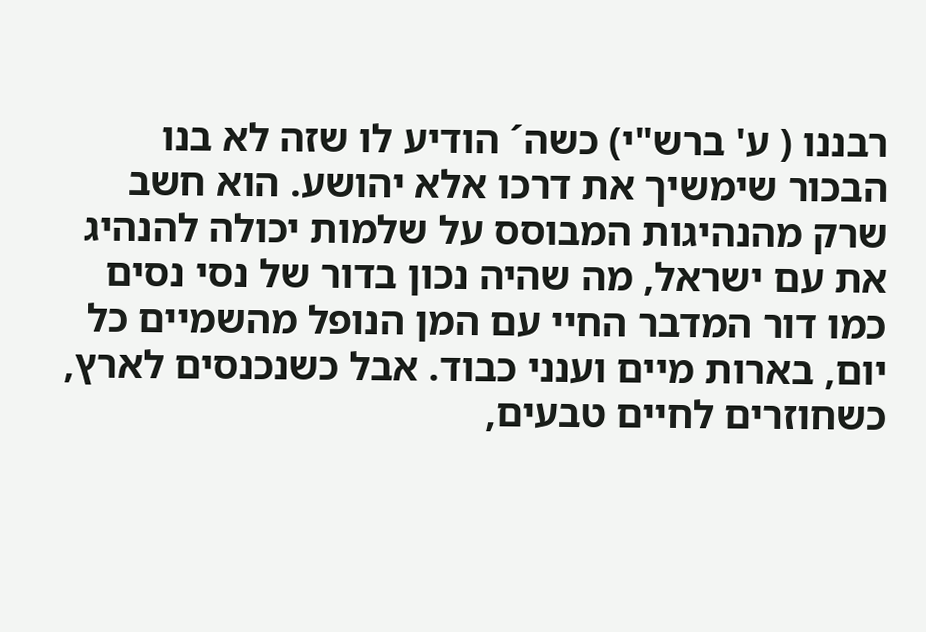רבננו ( ע' ברש"י) כשה´ הודיע לו שזה לא בנו הבכור שימשיך את דרכו אלא יהושע. הוא חשב שרק מהנהיגות המבוסס על שלמות יכולה להנהיג את עם ישראל, מה שהיה נכון בדור של נסי נסים כמו דור המדבר החיי עם המן הנופל מהשמיים כל יום, בארות מיים וענני כבוד. אבל כשנכנסים לארץ, כשחוזרים לחיים טבעים,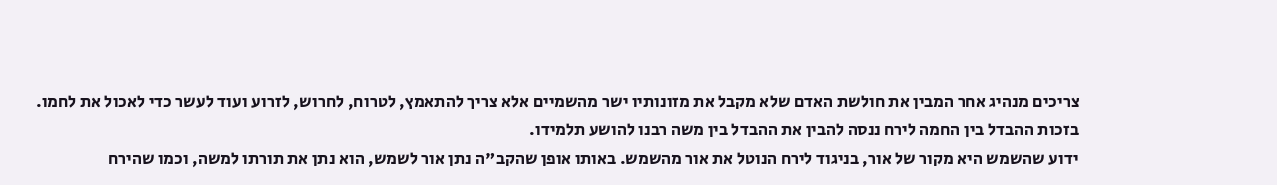צריכים מנהיג אחר המבין את חולשת האדם שלא מקבל את מזונותיו ישר מהשמיים אלא צריך להתאמץ, לטרוח, לחרוש, לזרוע ועוד לעשר כדי לאכול את לחמו.
בזכות ההבדל בין החמה לירח ננסה להבין את ההבדל בין משה רבנו להושע תלמידו.
ידוע שהשמש היא מקור של אור, בניגוד לירח הנוטל את אור מהשמש. באותו אופן שהקב"ה נתן אור לשמש, הוא נתן את תורתו למשה, וכמו שהירח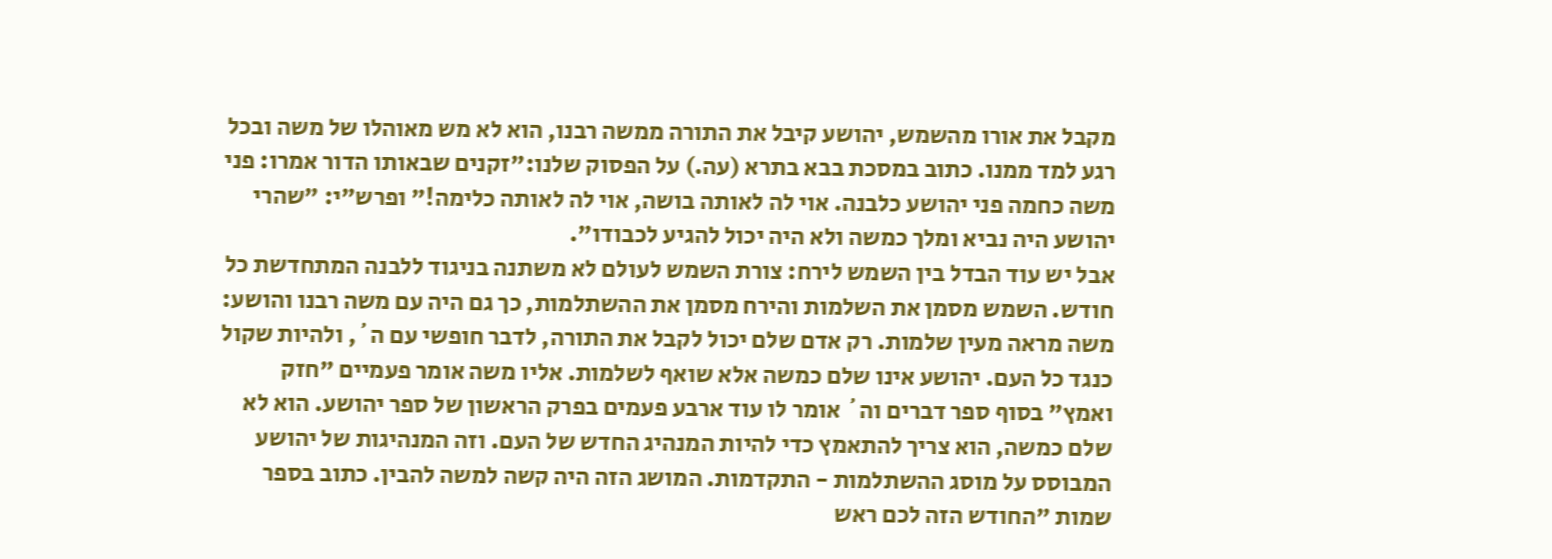מקבל את אורו מהשמש, יהושע קיבל את התורה ממשה רבנו, הוא לא מש מאוהלו של משה ובכל רגע למד ממנו. כתוב במסכת בבא בתרא (עה.) על הפסוק שלנו:"זקנים שבאותו הדור אמרו: פני משה כחמה פני יהושע כלבנה. אוי לה לאותה בושה, אוי לה לאותה כלימה!" ופרש"י: "שהרי יהושע היה נביא ומלך כמשה ולא היה יכול להגיע לכבודו".
אבל יש עוד הבדל בין השמש לירח: צורת השמש לעולם לא משתנה בניגוד ללבנה המתחדשת כל חודש. השמש מסמן את השלמות והירח מסמן את ההשתלמות, כך גם היה עם משה רבנו והושע: משה מראה מעין שלמות. רק אדם שלם יכול לקבל את התורה, לדבר חופשי עם ה´, ולהיות שקול כנגד כל העם. יהושע אינו שלם כמשה אלא שואף לשלמות. אליו משה אומר פעמיים "חזק ואמץ" בסוף ספר דברים וה´ אומר לו עוד ארבע פעמים בפרק הראשון של ספר יהושע. הוא לא שלם כמשה, הוא צריך להתאמץ כדי להיות המנהיג החדש של העם. וזה המנהיגות של יהושע המבוסס על מוסג ההשתלמות - התקדמות. המושג הזה היה קשה למשה להבין. כתוב בספר שמות "החודש הזה לכם ראש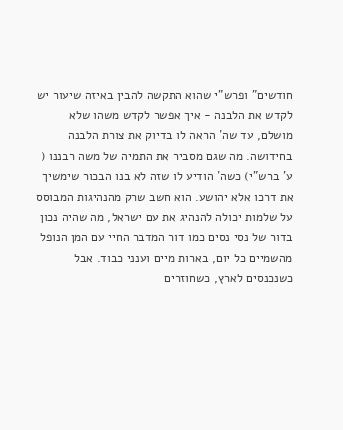חודשים" ופרש"י שהוא התקשה להבין באיזה שיעור יש לקדש את הלבנה - איך אפשר לקדש משהו שלא מושלם, עד שה´ הראה לו בדיוק את צורת הלבנה בחידושה. מה שגם מסביר את התמיה של משה רבננו ( ע' ברש"י) כשה´ הודיע לו שזה לא בנו הבכור שימשיך את דרכו אלא יהושע. הוא חשב שרק מהנהיגות המבוסס על שלמות יכולה להנהיג את עם ישראל, מה שהיה נכון בדור של נסי נסים כמו דור המדבר החיי עם המן הנופל מהשמיים כל יום, בארות מיים וענני כבוד. אבל כשנכנסים לארץ, כשחוזרים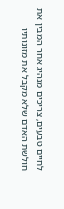לחיים טבעים, צריכים מנהיג אחר המבין את חולשת האדם שלא מקבל את מזונותיו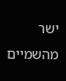ישר מהשמיים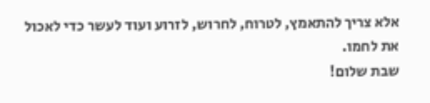אלא צריך להתאמץ, לטרוח, לחרוש, לזרוע ועוד לעשר כדי לאכול את לחמו.
שבת שלום!